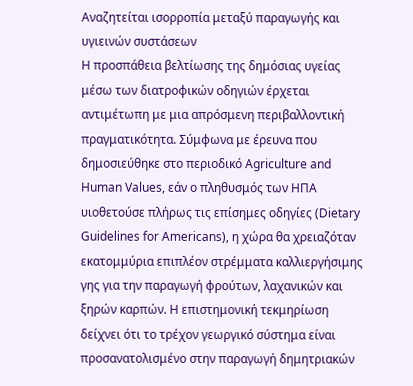Αναζητείται ισορροπία μεταξύ παραγωγής και υγιεινών συστάσεων
Η προσπάθεια βελτίωσης της δημόσιας υγείας μέσω των διατροφικών οδηγιών έρχεται αντιμέτωπη με μια απρόσμενη περιβαλλοντική πραγματικότητα. Σύμφωνα με έρευνα που δημοσιεύθηκε στο περιοδικό Agriculture and Human Values, εάν ο πληθυσμός των ΗΠΑ υιοθετούσε πλήρως τις επίσημες οδηγίες (Dietary Guidelines for Americans), η χώρα θα χρειαζόταν εκατομμύρια επιπλέον στρέμματα καλλιεργήσιμης γης για την παραγωγή φρούτων, λαχανικών και ξηρών καρπών. Η επιστημονική τεκμηρίωση δείχνει ότι το τρέχον γεωργικό σύστημα είναι προσανατολισμένο στην παραγωγή δημητριακών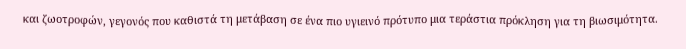και ζωοτροφών, γεγονός που καθιστά τη μετάβαση σε ένα πιο υγιεινό πρότυπο μια τεράστια πρόκληση για τη βιωσιμότητα.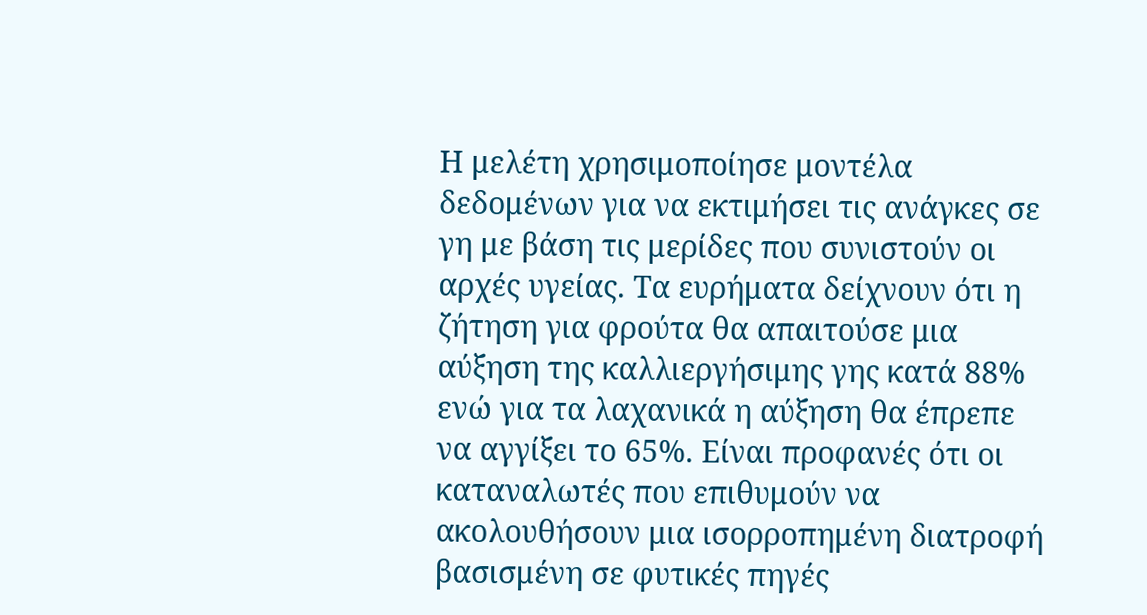Η μελέτη χρησιμοποίησε μοντέλα δεδομένων για να εκτιμήσει τις ανάγκες σε γη με βάση τις μερίδες που συνιστούν οι αρχές υγείας. Τα ευρήματα δείχνουν ότι η ζήτηση για φρούτα θα απαιτούσε μια αύξηση της καλλιεργήσιμης γης κατά 88% ενώ για τα λαχανικά η αύξηση θα έπρεπε να αγγίξει το 65%. Είναι προφανές ότι οι καταναλωτές που επιθυμούν να ακολουθήσουν μια ισορροπημένη διατροφή βασισμένη σε φυτικές πηγές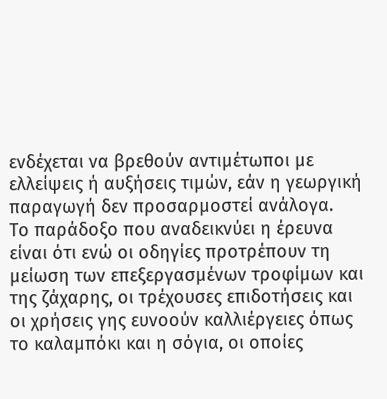ενδέχεται να βρεθούν αντιμέτωποι με ελλείψεις ή αυξήσεις τιμών, εάν η γεωργική παραγωγή δεν προσαρμοστεί ανάλογα.
Το παράδοξο που αναδεικνύει η έρευνα είναι ότι ενώ οι οδηγίες προτρέπουν τη μείωση των επεξεργασμένων τροφίμων και της ζάχαρης, οι τρέχουσες επιδοτήσεις και οι χρήσεις γης ευνοούν καλλιέργειες όπως το καλαμπόκι και η σόγια, οι οποίες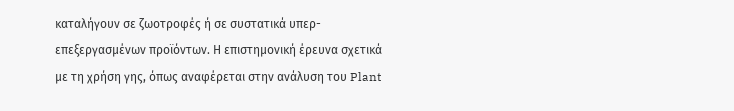καταλήγουν σε ζωοτροφές ή σε συστατικά υπερ-επεξεργασμένων προϊόντων. Η επιστημονική έρευνα σχετικά με τη χρήση γης, όπως αναφέρεται στην ανάλυση του Plant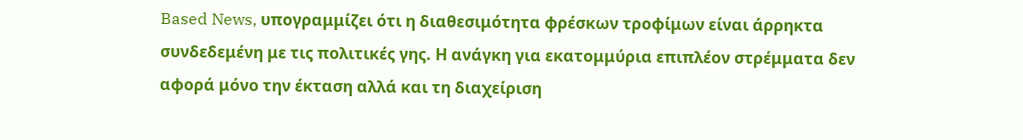Based News, υπογραμμίζει ότι η διαθεσιμότητα φρέσκων τροφίμων είναι άρρηκτα συνδεδεμένη με τις πολιτικές γης. Η ανάγκη για εκατομμύρια επιπλέον στρέμματα δεν αφορά μόνο την έκταση αλλά και τη διαχείριση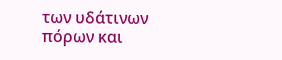των υδάτινων πόρων και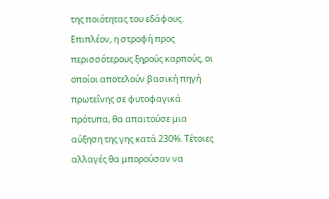της ποιότητας του εδάφους.
Επιπλέον, η στροφή προς περισσότερους ξηρούς καρπούς, οι οποίοι αποτελούν βασική πηγή πρωτεΐνης σε φυτοφαγικά πρότυπα, θα απαιτούσε μια αύξηση της γης κατά 230%. Τέτοιες αλλαγές θα μπορούσαν να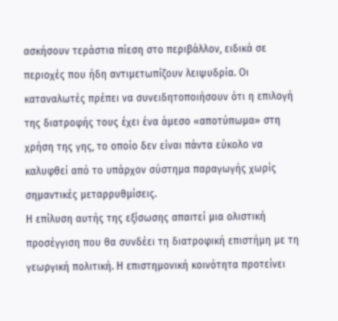ασκήσουν τεράστια πίεση στο περιβάλλον, ειδικά σε περιοχές που ήδη αντιμετωπίζουν λειψυδρία. Οι καταναλωτές πρέπει να συνειδητοποιήσουν ότι η επιλογή της διατροφής τους έχει ένα άμεσο «αποτύπωμα» στη χρήση της γης, το οποίο δεν είναι πάντα εύκολο να καλυφθεί από το υπάρχον σύστημα παραγωγής χωρίς σημαντικές μεταρρυθμίσεις.
Η επίλυση αυτής της εξίσωσης απαιτεί μια ολιστική προσέγγιση που θα συνδέει τη διατροφική επιστήμη με τη γεωργική πολιτική. Η επιστημονική κοινότητα προτείνει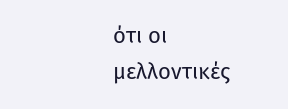ότι οι μελλοντικές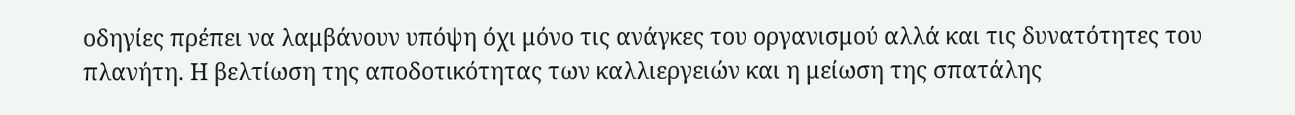οδηγίες πρέπει να λαμβάνουν υπόψη όχι μόνο τις ανάγκες του οργανισμού αλλά και τις δυνατότητες του πλανήτη. Η βελτίωση της αποδοτικότητας των καλλιεργειών και η μείωση της σπατάλης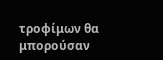τροφίμων θα μπορούσαν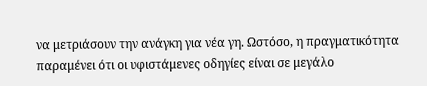να μετριάσουν την ανάγκη για νέα γη. Ωστόσο, η πραγματικότητα παραμένει ότι οι υφιστάμενες οδηγίες είναι σε μεγάλο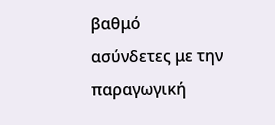βαθμό ασύνδετες με την παραγωγική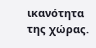ικανότητα της χώρας.